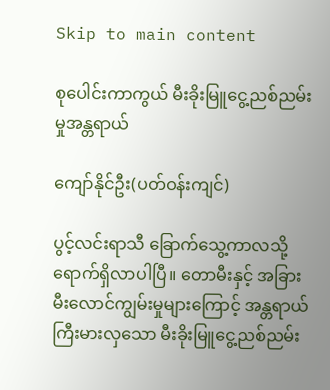Skip to main content

စုပေါင်းကာကွယ် မီးခိုးမြူငွေ့ညစ်ညမ်းမှုအန္တရာယ်

ကျော်နိုင်ဦး(ပတ်ဝန်းကျင်)

ပွင့်လင်းရာသီ ခြောက်သွေ့ကာလသို့ ရောက်ရှိလာပါပြီ။ တောမီးနှင့် အခြားမီးလောင်ကျွမ်းမှုများကြောင့် အန္တရာယ်ကြီးမားလှသော မီးခိုးမြူငွေ့ညစ်ညမ်း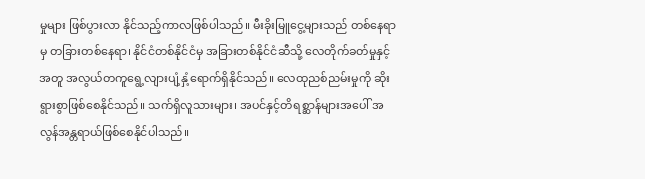မှုများ ဖြစ်ပွားလာ နိုင်သည့်ကာလဖြစ်ပါသည်။ မီးခိုးမြူငွေ့များသည် တစ်နေရာမှ တခြားတစ်နေရာ၊ နိုင်ငံတစ်နိုင်ငံမှ အခြားတစ်နိုင်ငံဆီသို့ လေတိုက်ခတ်မှုနှင့်အတူ အလွယ်တကူရွေ့လျားပျံ့နှံ့ရောက်ရှိနိုင်သည်။ လေထုညစ်ညမ်းမှုကို ဆိုးရွားစွာဖြစ်စေနိုင်သည်။ သက်ရှိလူသားများ၊ အပင်နှင့်တိရစ္ဆာန်များအပေါ် အလွန်အန္တရာယ်ဖြစ်စေနိုင်ပါသည်။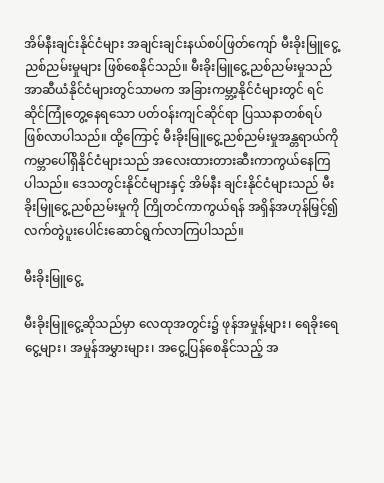အိမ်နီးချင်းနိုင်ငံများ အချင်းချင်းနယ်စပ်ဖြတ်ကျော် မီးခိုးမြူငွေ့ညစ်ညမ်းမှုများ ဖြစ်စေနိုင်သည်။ မီးခိုးမြူငွေ့ညစ်ညမ်းမှုသည် အာဆီယံနိုင်ငံများတွင်သာမက အခြားကမ္ဘာ့နိုင်ငံများတွင် ရင်ဆိုင်ကြုံတွေ့နေရသော ပတ်ဝန်းကျင်ဆိုင်ရာ ပြဿနာတစ်ရပ် ဖြစ်လာပါသည်။ ထို့ကြောင့် မီးခိုးမြူငွေ့ညစ်ညမ်းမှုအန္တရာယ်ကို ကမ္ဘာပေါ်ရှိနိုင်ငံများသည် အလေးထားတားဆီးကာကွယ်နေကြပါသည်။ ဒေသတွင်းနိုင်ငံများနှင့် အိမ်နီး ချင်းနိုင်ငံများသည် မီးခိုးမြူငွေ့ညစ်ညမ်းမှုကို ကြိုတင်ကာကွယ်ရန် အရှိန်အဟုန်မြှင့်၍ လက်တွဲပူးပေါင်းဆောင်ရွက်လာကြပါသည်။

မီးခိုးမြူငွေ့

မီးခိုးမြူငွေ့ဆိုသည်မှာ လေထုအတွင်း၌ ဖုန်အမှုန့်များ၊ ရေခိုးရေငွေ့များ၊ အမှုန်အမွှားများ၊ အငွေ့ပြန်စေနိုင်သည့် အ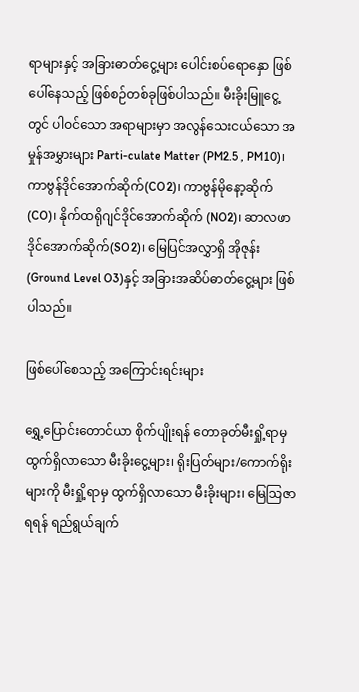ရာများနှင့် အခြားဓာတ်ငွေ့များ ပေါင်းစပ်ရောနှော ဖြစ်ပေါ်နေသည့် ဖြစ်စဉ်တစ်ခုဖြစ်ပါသည်။ မီးခိုးမြူငွေ့တွင် ပါဝင်သော အရာများမှာ အလွန်သေးငယ်သော အမှုန်အမွှားများ Parti-culate Matter (PM2.5 , PM10)၊ ကာဗွန်ဒိုင်အောက်ဆိုက်(CO2)၊ ကာဗွန်မိုနော့ဆိုက် (CO)၊ နိုက်ထရိုဂျင်ဒိုင်အောက်ဆိုက် (NO2)၊ ဆာလဖာဒိုင်အောက်ဆိုက်(SO2)၊ မြေပြင်အလွှာရှိ အိုဇုန်း(Ground Level O3)နှင့် အခြားအဆိပ်ဓာတ်ငွေ့များ ဖြစ်ပါသည်။

ဖြစ်ပေါ်စေသည့် အကြောင်းရင်းများ

ရွှေ့ပြောင်းတောင်ယာ စိုက်ပျိုးရန် တောခုတ်မီးရှို့ရာမှ ထွက်ရှိလာသော မီးခိုးငွေ့များ၊ ရိုးပြတ်များ/ကောက်ရိုးများကို မီးရှို့ရာမှ ထွက်ရှိလာသော မီးခိုးများ၊ မြေသြဇာရရန် ရည်ရွယ်ချက်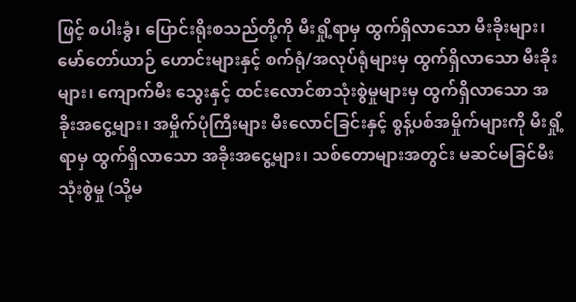ဖြင့် စပါးခွံ၊ ပြောင်းရိုးစသည်တို့ကို မီးရှို့ရာမှ ထွက်ရှိလာသော မီးခိုးများ၊ မော်တော်ယာဉ် ဟောင်းများနှင့် စက်ရုံ/အလုပ်ရုံများမှ ထွက်ရှိလာသော မီးခိုးများ၊ ကျောက်မီး သွေးနှင့် ထင်းလောင်စာသုံးစွဲမှုများမှ ထွက်ရှိလာသော အခိုးအငွေ့များ၊ အမှိုက်ပုံကြီးများ မီးလောင်ခြင်းနှင့် စွန့်ပစ်အမှိုက်များကို မီးရှို့ရာမှ ထွက်ရှိလာသော အခိုးအငွေ့များ၊ သစ်တောများအတွင်း မဆင်မခြင်မီးသုံးစွဲမှု (သို့မ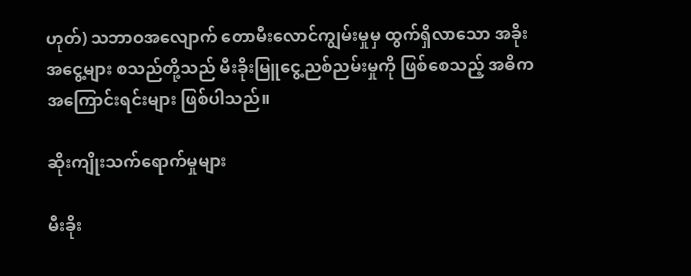ဟုတ်) သဘာဝအလျောက် တောမီးလောင်ကျွမ်းမှုမှ ထွက်ရှိလာသော အခိုးအငွေ့များ စသည်တို့သည် မီးခိုးမြူငွေ့ညစ်ညမ်းမှုကို ဖြစ်စေသည့် အဓိကအကြောင်းရင်းများ ဖြစ်ပါသည်။

ဆိုးကျိုးသက်ရောက်မှုများ

မီးခိုး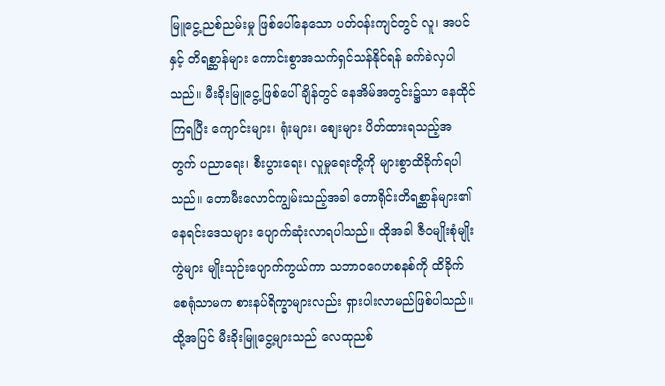မြူငွေ့ညစ်ညမ်းမှု ဖြစ်ပေါ်နေသော ပတ်ဝန်းကျင်တွင် လူ၊ အပင်နှင့် တိရစ္ဆာန်များ ကောင်းစွာအသက်ရှင်သန်နိုင်ရန် ခက်ခဲလှပါသည်။ မီးခိုးမြူငွေ့ဖြစ်ပေါ်ချိန်တွင် နေအိမ်အတွင်း၌သာ နေထိုင်ကြရပြီး ကျောင်းများ၊ ရုံးများ၊ စျေးများ ပိတ်ထားရသည့်အတွက် ပညာရေး၊ စီးပွားရေး၊ လူမှုရေးတို့ကို များစွာထိခိုက်ရပါသည်။ တောမီးလောင်ကျွမ်းသည့်အခါ တောရိုင်းတိရစ္ဆာန်များ၏ နေရင်းဒေသများ ပျောက်ဆုံးလာရပါသည်။ ထိုအခါ ဇီဝမျိုးစုံမျိုးကွဲများ မျိုးသုဉ်းပျောက်ကွယ်ကာ သဘာဝဂေဟစနစ်ကို ထိခိုက်စေရုံသာမက စားနပ်ရိက္ခာများလည်း ရှားပါးလာမည်ဖြစ်ပါသည်။ ထို့အပြင် မီးခိုးမြူငွေ့များသည် လေထုညစ်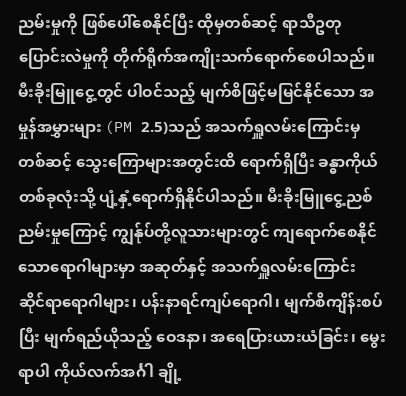ညမ်းမှုကို ဖြစ်ပေါ်စေနိုင်ပြီး ထိုမှတစ်ဆင့် ရာသီဥတုပြောင်းလဲမှုကို တိုက်ရိုက်အကျိုးသက်ရောက်စေပါသည်။ မီးခိုးမြူငွေ့တွင် ပါဝင်သည့် မျက်စိဖြင့်မမြင်နိုင်သော အမှုန်အမွှားများ (PM 2.5)သည် အသက်ရှူလမ်းကြောင်းမှတစ်ဆင့် သွေးကြောများအတွင်းထိ ရောက်ရှိပြီး ခန္ဓာကိုယ်တစ်ခုလုံးသို့ ပျံ့နှံ့ရောက်ရှိနိုင်ပါသည်။ မီးခိုးမြူငွေ့ညစ်ညမ်းမှုကြောင့် ကျွန်ုပ်တို့လူသားများတွင် ကျရောက်စေနိုင်သောရောဂါများမှာ အဆုတ်နှင့် အသက်ရှူလမ်းကြောင်း ဆိုင်ရာရောဂါများ၊ ပန်းနာရင်ကျပ်ရောဂါ၊ မျက်စိကျိန်းစပ်ပြီး မျက်ရည်ယိုသည့် ဝေဒနာ၊ အရေပြားယားယံခြင်း၊ မွေးရာပါ ကိုယ်လက်အင်္ဂါ ချို့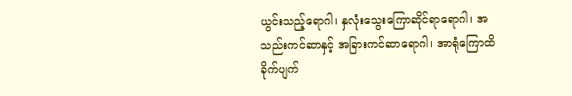ယွင်းသည့်ရောဂါ၊ နှလုံးသွေးကြောဆိုင်ရာရောဂါ၊ အသည်းကင်ဆာနှင့် အခြားကင်ဆာရောဂါ၊ အာရုံကြောထိခိုက်ပျက်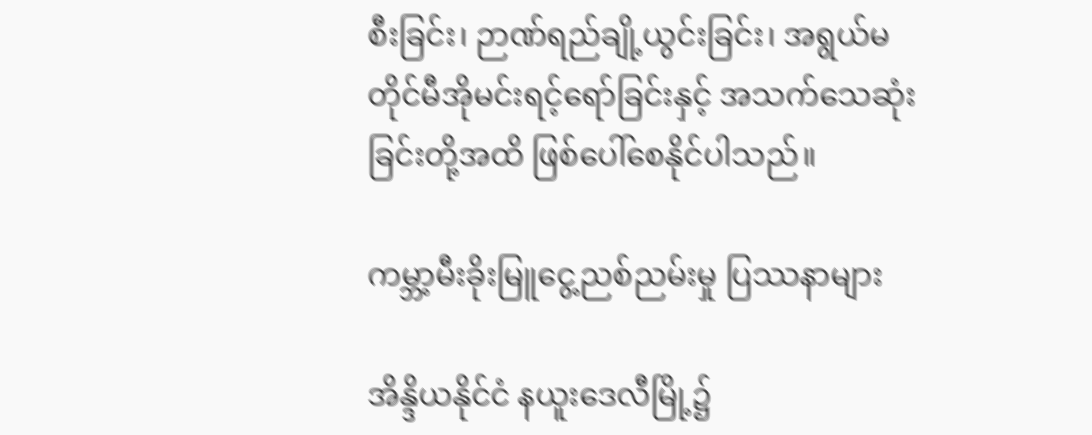စီးခြင်း၊ ဉာဏ်ရည်ချို့ယွင်းခြင်း၊ အရွယ်မတိုင်မီအိုမင်းရင့်ရော်ခြင်းနှင့် အသက်သေဆုံးခြင်းတို့အထိ ဖြစ်ပေါ်စေနိုင်ပါသည်။

ကမ္ဘာ့မီးခိုးမြူငွေ့ညစ်ညမ်းမှု ပြဿနာများ

အိန္ဒိယနိုင်ငံ နယူးဒေလီမြို့၌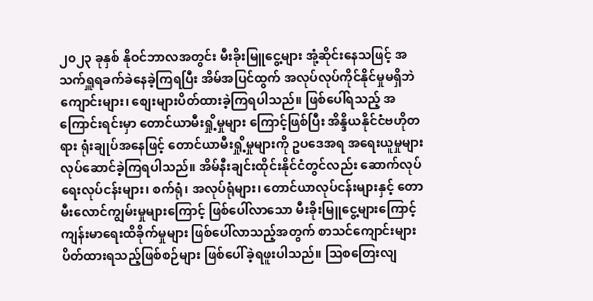၂၀၂၃ ခုနှစ် နိုဝင်ဘာလအတွင်း မီးခိုးမြူငွေ့များ အုံ့ဆိုင်းနေသဖြင့် အသက်ရှူရခက်ခဲနေခဲ့ကြရပြီး အိမ်အပြင်ထွက် အလုပ်လုပ်ကိုင်နိုင်မှုမရှိဘဲ ကျောင်းများ၊ စျေးများပိတ်ထားခဲ့ကြရပါသည်။ ဖြစ်ပေါ်ရသည့် အကြောင်းရင်းမှာ တောင်ယာမီးရှို့မှုများ ကြောင့်ဖြစ်ပြီး အိန္ဒိယနိုင်ငံဗဟိုတရား ရုံးချုပ်အနေဖြင့် တောင်ယာမီးရှို့မှုများကို ဥပဒေအရ အရေးယူမှုများ လုပ်ဆောင်ခဲ့ကြရပါသည်။ အိမ်နီးချင်းထိုင်းနိုင်ငံတွင်လည်း ဆောက်လုပ်ရေးလုပ်ငန်းများ၊ စက်ရုံ၊ အလုပ်ရုံများ၊ တောင်ယာလုပ်ငန်းများနှင့် တောမီးလောင်ကျွမ်းမှုများကြောင့် ဖြစ်ပေါ်လာသော မီးခိုးမြူငွေ့များကြောင့် ကျန်းမာရေးထိခိုက်မှုများ ဖြစ်ပေါ်လာသည့်အတွက် စာသင်ကျောင်းများ ပိတ်ထားရသည့်ဖြစ်စဉ်များ ဖြစ်ပေါ်ခဲ့ရဖူးပါသည်။ သြစတြေးလျ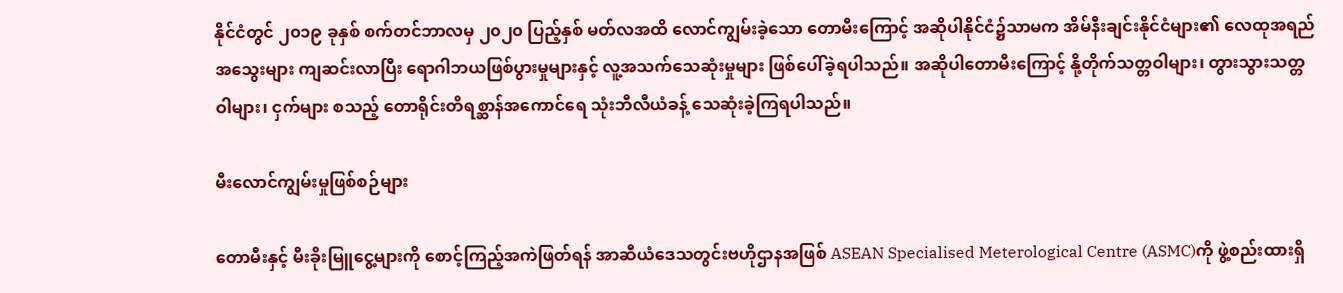နိုင်ငံတွင် ၂၀၁၉ ခုနှစ် စက်တင်ဘာလမှ ၂၀၂၀ ပြည့်နှစ် မတ်လအထိ လောင်ကျွမ်းခဲ့သော တောမီးကြောင့် အဆိုပါနိုင်ငံ၌သာမက အိမ်နီးချင်းနိုင်ငံများ၏ လေထုအရည်အသွေးများ ကျဆင်းလာပြီး ရောဂါဘယဖြစ်ပွားမှုများနှင့် လူ့အသက်သေဆုံးမှုများ ဖြစ်ပေါ်ခဲ့ရပါသည်။ အဆိုပါတောမီးကြောင့် နို့တိုက်သတ္တဝါများ၊ တွားသွားသတ္တဝါများ၊ ငှက်များ စသည့် တောရိုင်းတိရစ္ဆာန်အကောင်ရေ သုံးဘီလီယံခန့် သေဆုံးခဲ့ကြရပါသည်။

မီးလောင်ကျွမ်းမှုဖြစ်စဉ်များ

တောမီးနှင့် မီးခိုးမြူငွေ့များကို စောင့်ကြည့်အကဲဖြတ်ရန် အာဆီယံဒေသတွင်းဗဟိုဌာနအဖြစ် ASEAN Specialised Meterological Centre (ASMC)ကို ဖွဲ့စည်းထားရှိ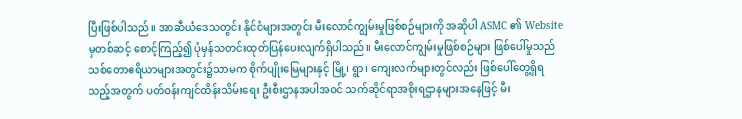ပြီးဖြစ်ပါသည်။ အာဆီယံဒေသတွင်း နိုင်ငံများအတွင်း မီးလောင်ကျွမ်းမှုဖြစ်စဉ်များကို အဆိုပါ ASMC ၏ Website မှတစ်ဆင့် စောင့်ကြည့်၍ ပုံမှန်သတင်းထုတ်ပြန်ပေးလျက်ရှိပါသည်။ မီးလောင်ကျွမ်းမှုဖြစ်စဉ်များ ဖြစ်ပေါ်မှုသည် သစ်တောဧရိယာများအတွင်း၌သာမက စိုက်ပျိုးမြေများနှင့် မြို့၊ ရွာ၊ ကျေးလက်များတွင်လည်း ဖြစ်ပေါ်တွေ့ရှိရသည့်အတွက် ပတ်ဝန်းကျင်ထိန်းသိမ်းရေး ဦးစီးဌာနအပါအဝင် သက်ဆိုင်ရာအစိုးရဌာနများအနေဖြင့် မီး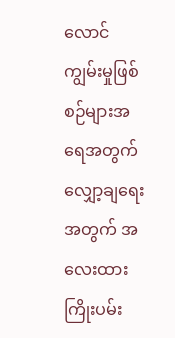လောင်ကျွမ်းမှုဖြစ်စဉ်များအရေအတွက် လျှော့ချရေးအတွက် အလေးထားကြိုးပမ်း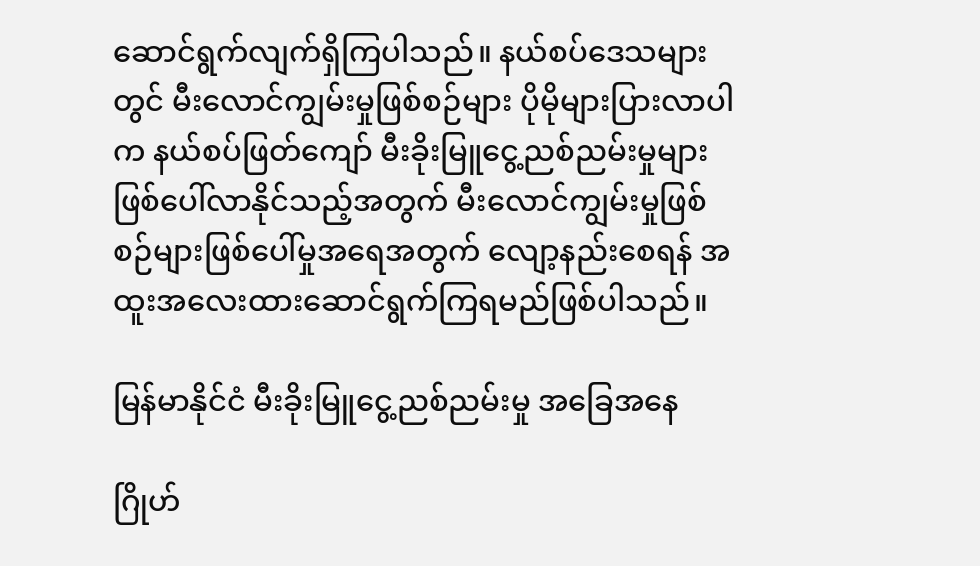ဆောင်ရွက်လျက်ရှိကြပါသည်။ နယ်စပ်ဒေသများတွင် မီးလောင်ကျွမ်းမှုဖြစ်စဉ်များ ပိုမိုများပြားလာပါက နယ်စပ်ဖြတ်ကျော် မီးခိုးမြူငွေ့ညစ်ညမ်းမှုများ ဖြစ်ပေါ်လာနိုင်သည့်အတွက် မီးလောင်ကျွမ်းမှုဖြစ်စဉ်များဖြစ်ပေါ်မှုအရေအတွက် လျော့နည်းစေရန် အထူးအလေးထားဆောင်ရွက်ကြရမည်ဖြစ်ပါသည်။

မြန်မာနိုင်ငံ မီးခိုးမြူငွေ့ညစ်ညမ်းမှု အခြေအနေ

ဂြိုဟ်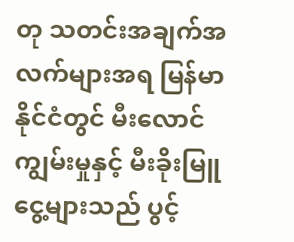တု သတင်းအချက်အလက်များအရ မြန်မာနိုင်ငံတွင် မီးလောင်ကျွမ်းမှုနှင့် မီးခိုးမြူငွေ့များသည် ပွင့်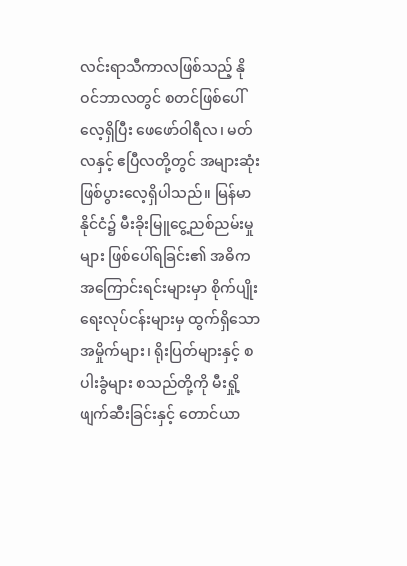လင်းရာသီကာလဖြစ်သည့် နိုဝင်ဘာလတွင် စတင်ဖြစ်ပေါ်လေ့ရှိပြီး ဖေဖော်ဝါရီလ၊ မတ်လနှင့် ဧပြီလတို့တွင် အများဆုံးဖြစ်ပွားလေ့ရှိပါသည်။ မြန်မာနိုင်ငံ၌ မီးခိုးမြူငွေ့ညစ်ညမ်းမှုများ ဖြစ်ပေါ်ရခြင်း၏ အဓိကအကြောင်းရင်းများမှာ စိုက်ပျိုးရေးလုပ်ငန်းများမှ ထွက်ရှိသော အမှိုက်များ၊ ရိုးပြတ်များနှင့် စပါးခွံများ စသည်တို့ကို မီးရှို့ဖျက်ဆီးခြင်းနှင့် တောင်ယာ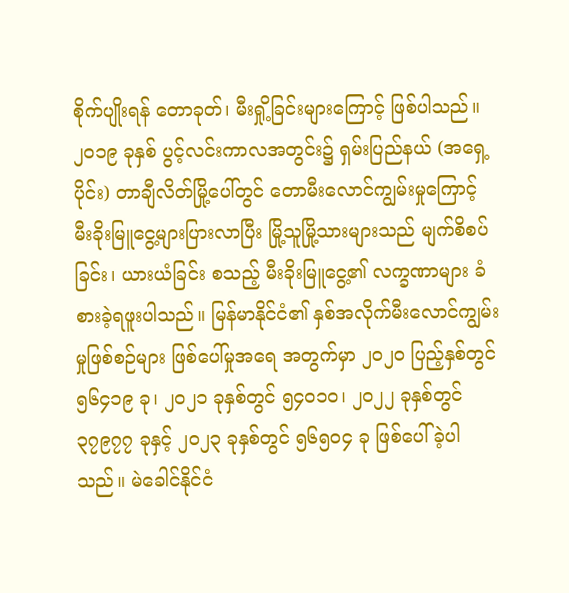စိုက်ပျိုးရန် တောခုတ်၊ မီးရှို့ခြင်းများကြောင့် ဖြစ်ပါသည်။ ၂၀၁၉ ခုနှစ် ပွင့်လင်းကာလအတွင်း၌ ရှမ်းပြည်နယ် (အရှေ့ပိုင်း) တာချီလိတ်မြို့ပေါ်တွင် တောမီးလောင်ကျွမ်းမှုကြောင့် မီးခိုးမြူငွေ့များပြားလာပြီး မြို့သူမြို့သားများသည် မျက်စိစပ်ခြင်း၊ ယားယံခြင်း စသည့် မီးခိုးမြူငွေ့၏ လက္ခဏာများ ခံစားခဲ့ရဖူးပါသည်။ မြန်မာနိုင်ငံ၏ နှစ်အလိုက်မီးလောင်ကျွမ်းမှုဖြစ်စဉ်များ ဖြစ်ပေါ်မှုအရေ အတွက်မှာ ၂၀၂၀ ပြည့်နှစ်တွင် ၅၆၄၁၉ ခု၊ ၂၀၂၁ ခုနှစ်တွင် ၅၄၀၁၀၊ ၂၀၂၂ ခုနှစ်တွင် ၃၇၉၇၇ ခုနှင့် ၂၀၂၃ ခုနှစ်တွင် ၅၆၅၀၄ ခု ဖြစ်ပေါ်ခဲ့ပါသည်။ မဲခေါင်နိုင်ငံ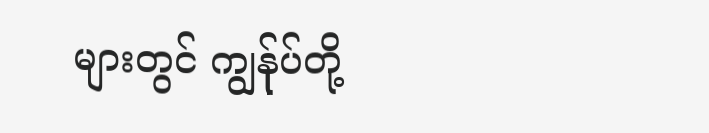များတွင် ကျွန်ုပ်တို့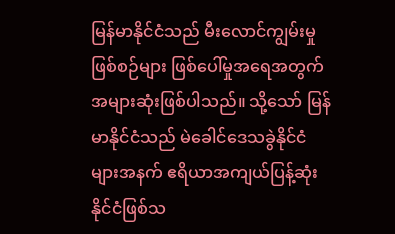မြန်မာနိုင်ငံသည် မီးလောင်ကျွမ်းမှုဖြစ်စဉ်များ ဖြစ်ပေါ်မှုအရေအတွက် အများဆုံးဖြစ်ပါသည်။ သို့သော် မြန်မာနိုင်ငံသည် မဲခေါင်ဒေသခွဲနိုင်ငံများအနက် ဧရိယာအကျယ်ပြန့်ဆုံးနိုင်ငံဖြစ်သ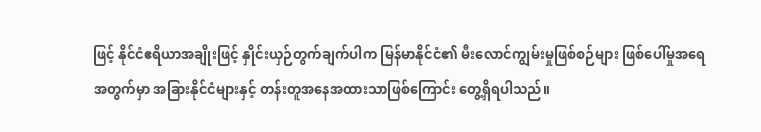ဖြင့် နိုင်ငံဧရိယာအချိုးဖြင့် နှိုင်းယှဉ်တွက်ချက်ပါက မြန်မာနိုင်ငံ၏ မီးလောင်ကျွမ်းမှုဖြစ်စဉ်များ ဖြစ်ပေါ်မှုအရေအတွက်မှာ အခြားနိုင်ငံများနှင့် တန်းတူအနေအထားသာဖြစ်ကြောင်း တွေ့ရှိရပါသည်။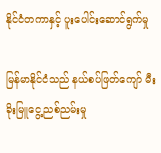နိုင်ငံတကာနှင့် ပူးပေါင်းဆောင်ရွက်မှု

မြန်မာနိုင်ငံသည် နယ်စပ်ဖြတ်ကျော် မီးခိုးမြူငွေ့ညစ်ညမ်းမှု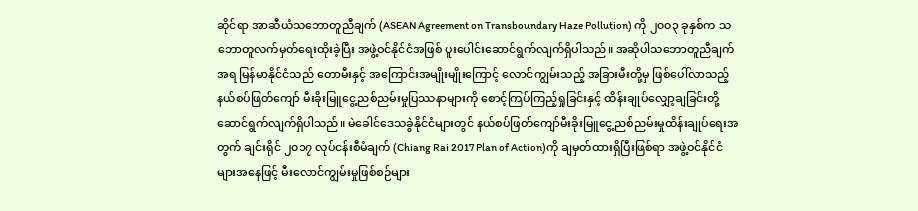ဆိုင်ရာ အာဆီယံသဘောတူညီချက် (ASEAN Agreement on Transboundary Haze Pollution) ကို ၂၀၀၃ ခုနှစ်က သဘောတူလက်မှတ်ရေးထိုးခဲ့ပြီး အဖွဲ့ဝင်နိုင်ငံအဖြစ် ပူးပေါင်းဆောင်ရွက်လျက်ရှိပါသည်။ အဆိုပါသဘောတူညီချက်အရ မြန်မာနိုင်ငံသည် တောမီးနှင့် အကြောင်းအမျိုးမျိုးကြောင့် လောင်ကျွမ်းသည့် အခြားမီးတို့မှ ဖြစ်ပေါ်လာသည့် နယ်စပ်ဖြတ်ကျော် မီးခိုးမြူငွေ့ညစ်ညမ်းမှုပြဿနာများကို စောင့်ကြပ်ကြည့်ရှုခြင်းနှင့် ထိန်းချုပ်လျှော့ချခြင်းတို့ ဆောင်ရွက်လျက်ရှိပါသည်။ မဲခေါင်ဒေသခွဲနိုင်ငံများတွင် နယ်စပ်ဖြတ်ကျော်မီးခိုးမြူငွေ့ညစ်ညမ်းမှုထိန်းချုပ်ရေးအတွက် ချင်းရိုင် ၂၀၁၇ လုပ်ငန်းစီမံချက် (Chiang Rai 2017 Plan of Action)ကို ချမှတ်ထားရှိပြီးဖြစ်ရာ အဖွဲ့ဝင်နိုင်ငံများအနေဖြင့် မီးလောင်ကျွမ်းမှုဖြစ်စဉ်များ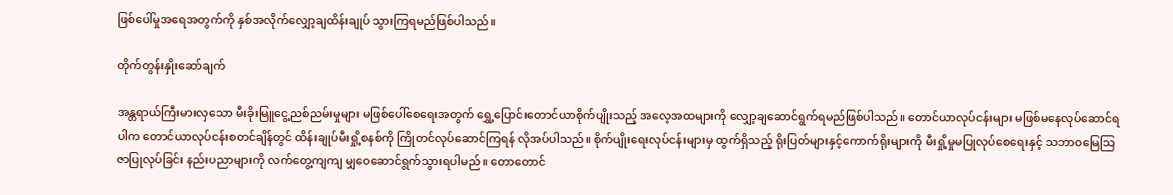ဖြစ်ပေါ်မှုအရေအတွက်ကို နှစ်အလိုက်လျှော့ချထိန်းချုပ် သွားကြရမည်ဖြစ်ပါသည်။

တိုက်တွန်းနှိုးဆော်ချက်

အန္တရာယ်ကြီးမားလှသော မီးခိုးမြူငွေ့ညစ်ညမ်းမှုများ မဖြစ်ပေါ်စေရေးအတွက် ရွှေ့ပြောင်းတောင်ယာစိုက်ပျိုးသည့် အလေ့အထများကို လျှော့ချဆောင်ရွက်ရမည်ဖြစ်ပါသည်။ တောင်ယာလုပ်ငန်းများ မဖြစ်မနေလုပ်ဆောင်ရပါက တောင်ယာလုပ်ငန်းစတင်ချိန်တွင် ထိန်းချုပ်မီးရှို့စနစ်ကို ကြိုတင်လုပ်ဆောင်ကြရန် လိုအပ်ပါသည်။ စိုက်ပျိုးရေးလုပ်ငန်းများမှ ထွက်ရှိသည့် ရိုးပြတ်များနှင့်ကောက်ရိုးများကို မီးရှို့မှုမပြုလုပ်စေရေးနှင့် သဘာဝမြေသြဇာပြုလုပ်ခြင်း နည်းပညာများကို လက်တွေ့ကျကျ မျှဝေဆောင်ရွက်သွားရပါမည်။ တောတောင်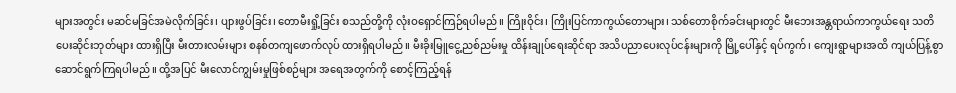များအတွင်း မဆင်မခြင်အမဲလိုက်ခြင်း၊ ပျားဖွပ်ခြင်း၊ တောမီးရှို့ခြင်း စသည်တို့ကို လုံးဝရှောင်ကြဉ်ရပါမည်။ ကြိုးဝိုင်း၊ ကြိုးပြင်ကာကွယ်တောများ၊ သစ်တောစိုက်ခင်းများတွင် မီးဘေးအန္တရာယ်ကာကွယ်ရေး သတိပေးဆိုင်းဘုတ်များ ထားရှိပြီး မီးတားလမ်းများ စနစ်တကျဖောက်လုပ် ထားရှိရပါမည်။ မီးခိုးမြူငွေ့ညစ်ညမ်းမှု ထိန်းချုပ်ရေးဆိုင်ရာ အသိပညာပေးလုပ်ငန်းများကို မြို့ပေါ်နှင့် ရပ်ကွက်၊ ကျေးရွာများအထိ ကျယ်ပြန့်စွာ ဆောင်ရွက်ကြရပါမည်။ ထို့အပြင် မီးလောင်ကျွမ်းမှုဖြစ်စဉ်များ အရေအတွက်ကို စောင့်ကြည့်ရန်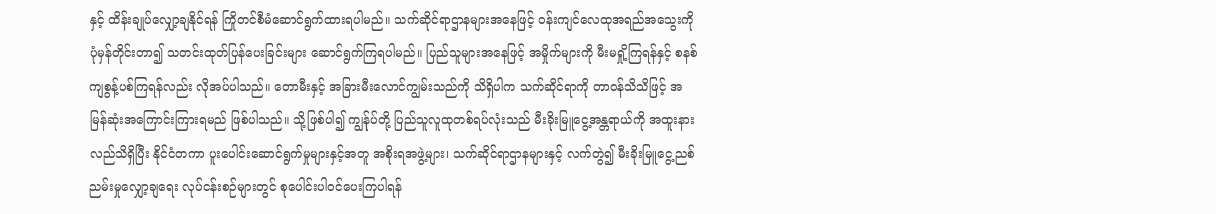နှင့် ထိန်းချုပ်လျှော့ချနိုင်ရန် ကြိုတင်စီမံဆောင်ရွက်ထားရပါမည်။ သက်ဆိုင်ရာဌာနများအနေဖြင့် ဝန်းကျင်လေထုအရည်အသွေးကို ပုံမှန်တိုင်းတာ၍ သတင်းထုတ်ပြန်ပေးခြင်းများ ဆောင်ရွက်ကြရပါမည်။ ပြည်သူများအနေဖြင့် အမှိုက်များကို မီးမရှို့ကြရန်နှင့် စနစ်ကျစွန့်ပစ်ကြရန်လည်း လိုအပ်ပါသည်။ တောမီးနှင့် အခြားမီးလောင်ကျွမ်းသည်ကို သိရှိပါက သက်ဆိုင်ရာကို တာဝန်သိသိဖြင့် အမြန်ဆုံးအကြောင်းကြားရမည် ဖြစ်ပါသည်။ သို့ဖြစ်ပါ၍ ကျွန်ုပ်တို့ ပြည်သူလူထုတစ်ရပ်လုံးသည် မီးခိုးမြူငွေ့အန္တရာယ်ကို အထူးနားလည်သိရှိပြီး နိုင်ငံတကာ ပူးပေါင်းဆောင်ရွက်မှုများနှင့်အတူ အစိုးရအဖွဲ့များ၊ သက်ဆိုင်ရာဌာနများနှင့် လက်တွဲ၍ မီးခိုးမြူငွေ့ညစ်ညမ်းမှုလျှော့ချရေး လုပ်ငန်းစဉ်များတွင် စုပေါင်းပါဝင်ပေးကြပါရန်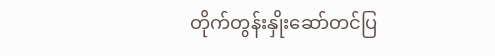တိုက်တွန်းနှိုးဆော်တင်ပြ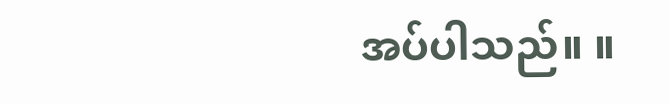အပ်ပါသည်။ ။